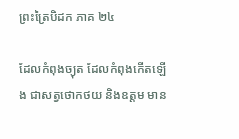ព្រះត្រៃបិដក ភាគ ២៤

ដែលកំពុងច្យុត ដែលកំពុងកើតឡើង ជាសត្វថោកថយ និងឧត្តម មាន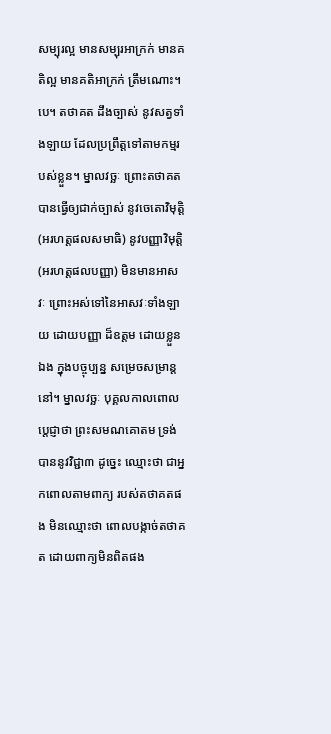សម្បុរល្អ មានសម្បុរអាក្រក់ មានគតិល្អ មានគតិអាក្រក់ ត្រឹមណោះ។បេ។ តថាគត ដឹងច្បាស់ នូវសត្វទាំងឡាយ ដែលប្រព្រឹត្តទៅតាមកម្មរបស់ខ្លួន។ ម្នាលវច្ឆៈ ព្រោះតថាគត បានធ្វើឲ្យជាក់ច្បាស់ នូវចេតោវិមុត្តិ (អរហត្តផលសមាធិ) នូវបញ្ញាវិមុត្តិ (អរហត្តផលបញ្ញា) មិនមានអាសវៈ ព្រោះអស់ទៅនៃអាសវៈទាំងឡាយ ដោយបញ្ញា ដ៏ឧត្តម ដោយខ្លួនឯង ក្នុងបច្ចុប្បន្ន សម្រេចសម្រាន្តនៅ។ ម្នាលវច្ឆៈ បុគ្គលកាលពោលប្តេជ្ញាថា ព្រះសមណគោតម ទ្រង់បាននូវវិជ្ជា៣ ដូច្នេះ ឈ្មោះថា ជាអ្នកពោលតាមពាក្យ របស់តថាគតផង មិនឈ្មោះថា ពោលបង្កាច់តថាគត ដោយពាក្យមិនពិតផង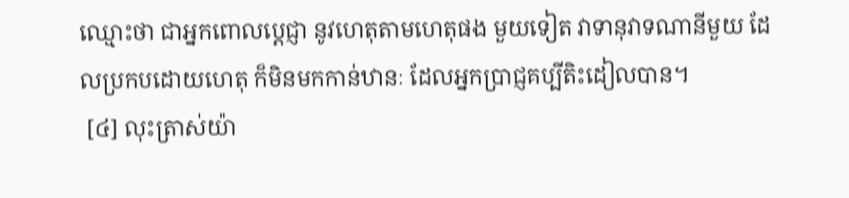ឈ្មោះថា ជាអ្នកពោលប្តេជ្ញា នូវហេតុតាមហេតុផង មួយទៀត វាទានុវាទណានីមួយ ដែលប្រកបដោយហេតុ ក៏មិនមកកាន់ឋានៈ ដែលអ្នកប្រាជ្ញគប្បីតិះដៀលបាន។
 [៤] លុះត្រាស់យ៉ា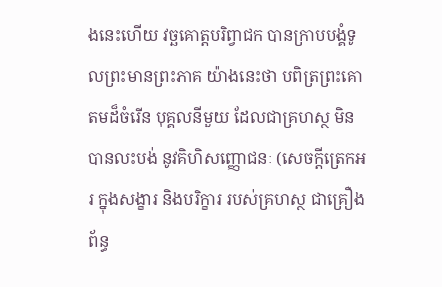ងនេះហើយ វច្ឆគោត្តបរិព្វាជក បានក្រាបបង្គំទូលព្រះមានព្រះភាគ យ៉ាងនេះថា បពិត្រព្រះគោតមដ៏ចំរើន បុគ្គលនីមួយ ដែលជាគ្រហស្ថ មិនបានលះបង់ នូវគិហិសញ្ញោជនៈ (សេចក្តីត្រេកអរ ក្នុងសង្ខារ និងបរិក្ខារ របស់គ្រហស្ថ ជាគ្រឿងព័ន្ធ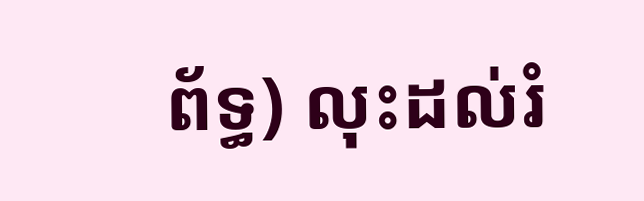ព័ទ្ធ) លុះដល់រំ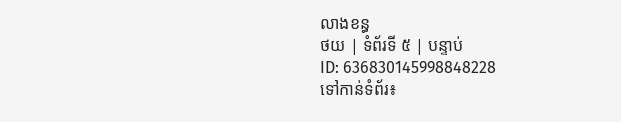លាងខន្ធ
ថយ | ទំព័រទី ៥ | បន្ទាប់
ID: 636830145998848228
ទៅកាន់ទំព័រ៖